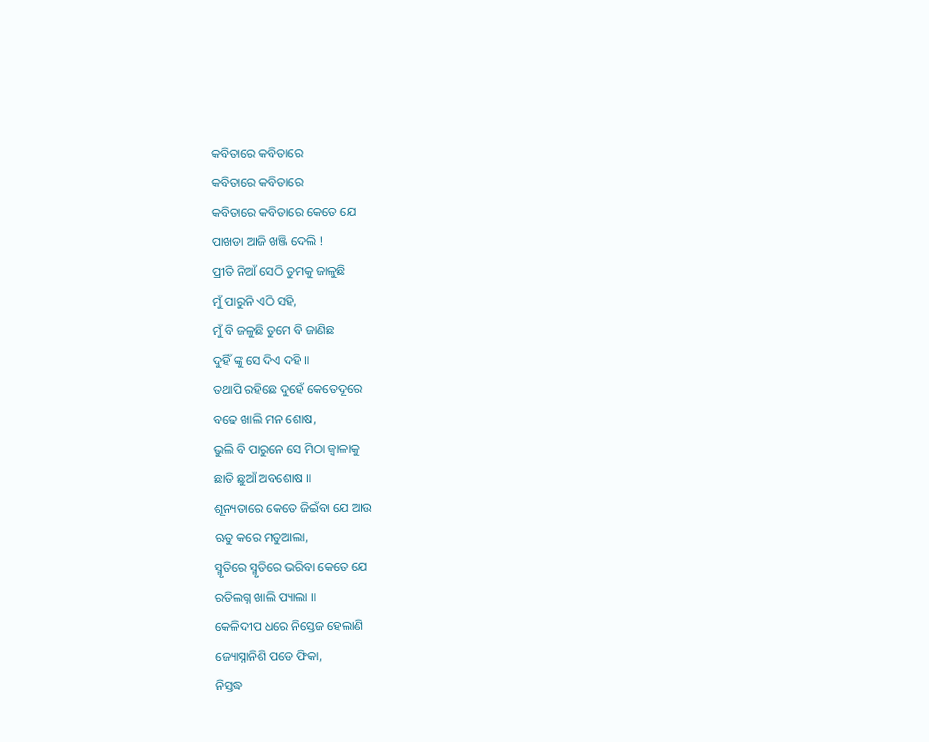କବିତାରେ କବିତାରେ
କବିତାରେ କବିତାରେ
କବିତାରେ କବିତାରେ କେତେ ଯେ
ପାଖଡା ଆଜି ଖଞ୍ଜି ଦେଲି !
ପ୍ରୀତି ନିଆଁ ସେଠି ତୁମକୁ ଜାଳୁଛି
ମୁଁ ପାରୁନି ଏଠି ସହି,
ମୁଁ ବି ଜଳୁଛି ତୁମେ ବି ଜାଣିଛ
ଦୁହିଁ ଙ୍କୁ ସେ ଦିଏ ଦହି ॥
ତଥାପି ରହିଛେ ଦୁହେଁ କେତେଦୂରେ
ବଢେ ଖାଲି ମନ ଶୋଷ,
ଭୁଲି ବି ପାରୁନେ ସେ ମିଠା ଜ୍ବାଳାକୁ
ଛାତି ଛୁଆଁ ଅବଶୋଷ ॥
ଶୂନ୍ୟତାରେ କେତେ ଜିଇଁବା ଯେ ଆଉ
ଋତୁ କରେ ମତୁଆଲା,
ସ୍ମୃତିରେ ସ୍ମୃତିରେ ଭରିବା କେତେ ଯେ
ରତିଲଗ୍ନ ଖାଲି ପ୍ୟାଲା ॥
କେଳିଦୀପ ଧରେ ନିସ୍ତେଜ ହେଲାଣି
ଜ୍ୟୋସ୍ନାନିଶି ପଡେ ଫିକା,
ନିସ୍ତଦ୍ଧ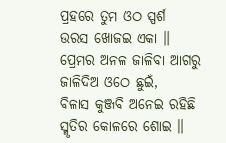ପ୍ରହରେ ତୁମ ଓଠ ସ୍ପର୍ଶ
ଉରସ ଖୋଜଇ ଏକା ॥
ପ୍ରେମର ଅନଳ ଜାଳିବା ଆଗରୁ
ଜାଳିଦିଅ ଓଠେ ଛୁଇଁ,
ବିଳାସ କୁଞ୍ଜବି ଅନେଇ ରହିଛି
ସ୍ମୃତିର କୋଳରେ ଶୋଇ ॥